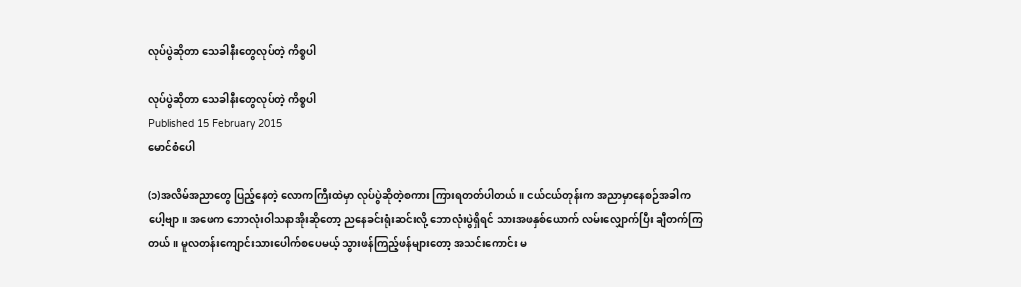လုပ်ပွဲဆိုတာ သေခါနီးတွေလုပ်တဲ့ ကိစ္စပါ

လုပ်ပွဲဆိုတာ သေခါနီးတွေလုပ်တဲ့ ကိစ္စပါ
Published 15 February 2015
မောင်စံပေါ

(၁)အလိမ်အညာတွေ ပြည့်နေတဲ့ လောကကြီးထဲမှာ လုပ်ပွဲဆိုတဲ့စကား ကြားရတတ်ပါတယ်။ ငယ်ငယ်တုန်းက အညာမှာနေစဉ်အခါကပေါ့ဗျာ။ အဖေက ဘောလုံးဝါသနာအိုးဆိုတော့ ညနေခင်းရုံးဆင်းလို့ ဘောလုံးပွဲရှိရင် သားအဖနှစ်ယောက် လမ်းလျှောက်ပြီး ချီတက်ကြတယ်။ မူလတန်းကျောင်းသားပေါက်စပေမယ့် သွားဖန်ကြည့်ဖန်များတော့ အသင်းကောင်း မ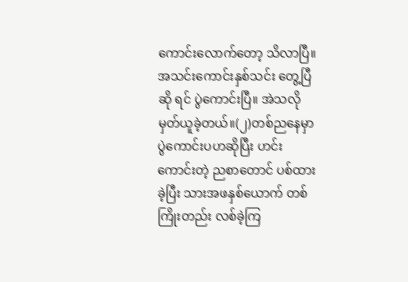ကောင်းလောက်တော့ သိလာပြီ။ အသင်းကောင်းနှစ်သင်း တွေ့ပြီဆို ရင် ပွဲကောင်းပြီ။ အဲသလိုမှတ်ယူခဲ့တယ်။(၂)တစ်ညနေမှာ ပွဲကောင်းပဟဆိုပြီး ဟင်းကောင်းတဲ့ ညစာတောင် ပစ်ထားခဲ့ပြီး သားအဖနှစ်ယောက် တစ်ကြိုးတည်း လစ်ခဲ့ကြ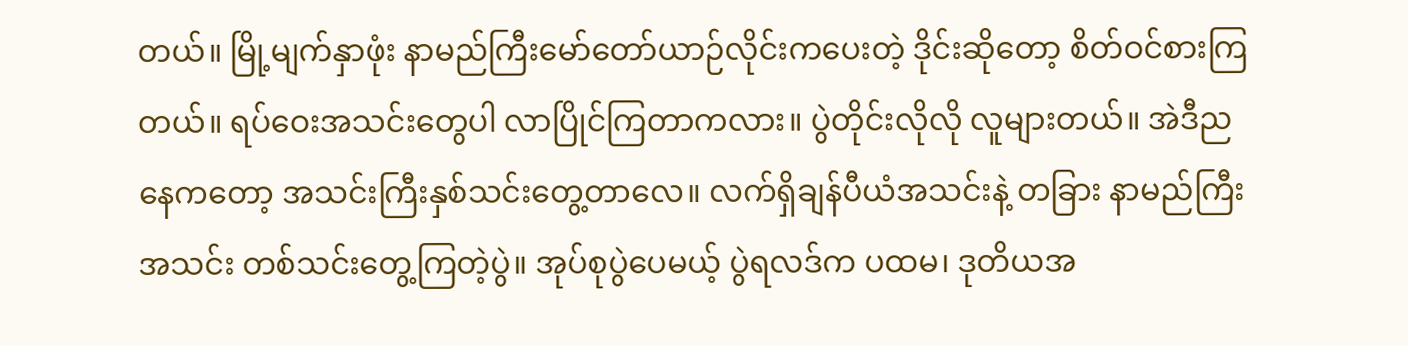တယ်။ မြို့မျက်နှာဖုံး နာမည်ကြီးမော်တော်ယာဉ်လိုင်းကပေးတဲ့ ဒိုင်းဆိုတော့ စိတ်ဝင်စားကြတယ်။ ရပ်ဝေးအသင်းတွေပါ လာပြိုင်ကြတာကလား။ ပွဲတိုင်းလိုလို လူများတယ်။ အဲဒီညနေကတော့ အသင်းကြီးနှစ်သင်းတွေ့တာလေ။ လက်ရှိချန်ပီယံအသင်းနဲ့ တခြား နာမည်ကြီးအသင်း တစ်သင်းတွေ့ကြတဲ့ပွဲ။ အုပ်စုပွဲပေမယ့် ပွဲရလဒ်က ပထမ၊ ဒုတိယအ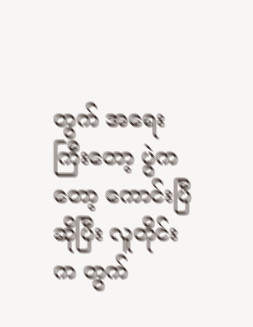တွက် အရေးကြီးတော့ ပွဲကတော့ ကောင်းပြီဆိုပြီး လူတိုင်းက တွက်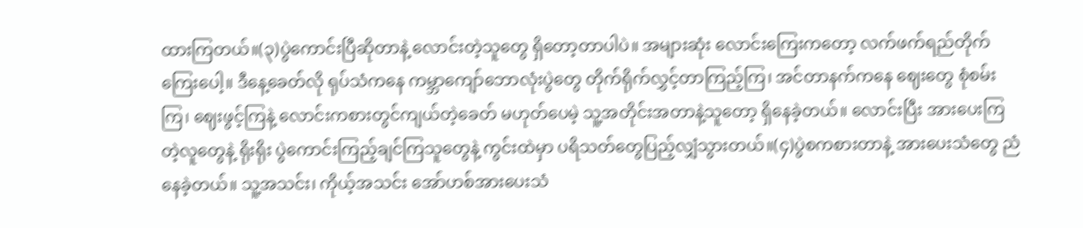ထားကြတယ်။(၃)ပွဲကောင်းပြီဆိုတာနဲ့ လောင်းတဲ့သူတွေ ရှိတော့တာပါပဲ။ အများဆုံး လောင်းကြေးကတော့ လက်ဖက်ရည်တိုက်ကြေးပေါ့။ ဒီနေ့ခေတ်လို ရုပ်သံကနေ ကမ္ဘာကျော်ဘောလုံးပွဲတွေ တိုက်ရိုက်လွှင့်တာကြည့်ကြ၊ အင်တာနက်ကနေ ဈေးတွေ စုံစမ်းကြ၊ ဈေးဖွင့်ကြနဲ့ လောင်းကစားတွင်ကျယ်တဲ့ခေတ် မဟုတ်ပေမဲ့ သူ့အတိုင်းအတာနဲ့သူတော့ ရှိနေခဲ့တယ်။ လောင်းပြီး အားပေးကြတဲ့လူတွေနဲ့ ရိုးရိုး ပွဲကောင်းကြည့်ချင်ကြသူတွေနဲ့ ကွင်းထဲမှာ ပရိသတ်တွေပြည့်လျှံသွားတယ်။(၄)ပွဲစကစားတာနဲ့ အားပေးသံတွေ ညံနေခဲ့တယ်။ သူ့အသင်း၊ ကိုယ့်အသင်း အော်ဟစ်အားပေးသံ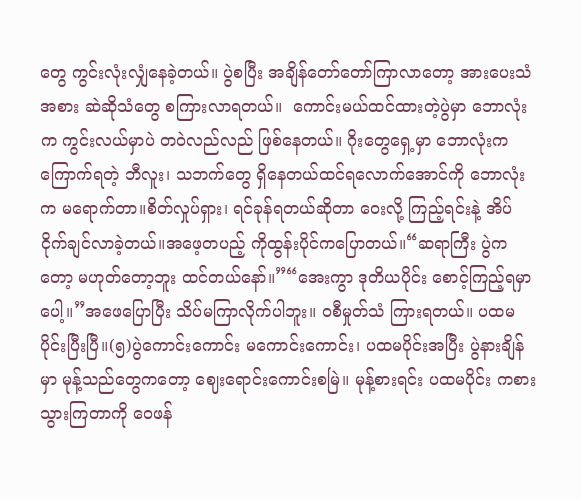တွေ ကွင်းလုံးလျှံနေခဲ့တယ်။ ပွဲစပြီး အချိန်တော်တော်ကြာလာတော့ အားပေးသံအစား ဆဲဆိုသံတွေ စကြားလာရတယ်။  ကောင်းမယ်ထင်ထားတဲ့ပွဲမှာ ဘောလုံးက ကွင်းလယ်မှာပဲ တဝဲလည်လည် ဖြစ်နေတယ်။ ဂိုးတွေရှေ့မှာ ဘောလုံးက ကြောက်ရတဲ့ ဘီလူး၊ သဘက်တွေ ရှိနေတယ်ထင်ရလောက်အောင်ကို ဘောလုံးက မရောက်တာ။စိတ်လှုပ်ရှား၊ ရင်ခုန်ရတယ်ဆိုတာ ဝေးလို့ ကြည့်ရင်းနဲ့ အိပ်ငိုက်ချင်လာခဲ့တယ်။အဖေ့တပည့် ကိုထွန်းပိုင်ကပြောတယ်။“ဆရာကြီး ပွဲကတော့ မဟုတ်တော့ဘူး ထင်တယ်နော်။”“အေးကွာ ဒုတိယပိုင်း စောင့်ကြည့်ရမှာပေါ့။”အဖေပြောပြီး သိပ်မကြာလိုက်ပါဘူး။ ဝစီမှုတ်သံ ကြားရတယ်။ ပထမပိုင်းပြီးပြီ။(၅)ပွဲကောင်းကောင်း မကောင်းကောင်း၊ ပထမပိုင်းအပြီး ပွဲနားချိန်မှာ မုန့်သည်တွေကတော့ ဈေးရောင်းကောင်းစမြဲ။ မုန့်စားရင်း ပထမပိုင်း ကစားသွားကြတာကို ဝေဖန်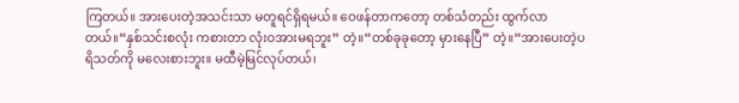ကြတယ်။ အားပေးတဲ့အသင်းသာ မတူရင်ရှိရမယ်။ ဝေဖန်တာကတော့ တစ်သံတည်း ထွက်လာတယ်။“နှစ်သင်းစလုံး ကစားတာ လုံးဝအားမရဘူး” တဲ့။“တစ်ခုခုတော့ မှားနေပြီ” တဲ့။“အားပေးတဲ့ပရိသတ်ကို မလေးစားဘူး။ မထီမဲ့မြင်လုပ်တယ်၊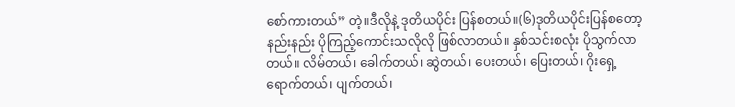စော်ကားတယ်” တဲ့။ဒီလိုနဲ့ ဒုတိယပိုင်း ပြန်စတယ်။(၆)ဒုတိယပိုင်းပြန်စတော့ နည်းနည်း ပိုကြည့်ကောင်းသလိုလို ဖြစ်လာတယ်။ နှစ်သင်းစလုံး ပိုသွက်လာတယ်။ လိမ်တယ်၊ ခေါက်တယ်၊ ဆွဲတယ်၊ ပေးတယ်၊ ပြေးတယ်၊ ဂိုးရှေ့ရောက်တယ်၊ ပျက်တယ်၊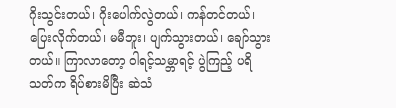ဂိုးသွင်းတယ်၊ ဂိုးပေါက်လွဲတယ်၊ ကန်တင်တယ်၊ ပြေးလိုက်တယ်၊ မမီဘူး၊ ပျက်သွားတယ်၊ ချော်သွားတယ်။ ကြာလာတော့ ဝါရင့်သမ္ဘာရင့် ပွဲကြည့် ပရိသတ်က ရိပ်စားမိပြီး ဆဲသံ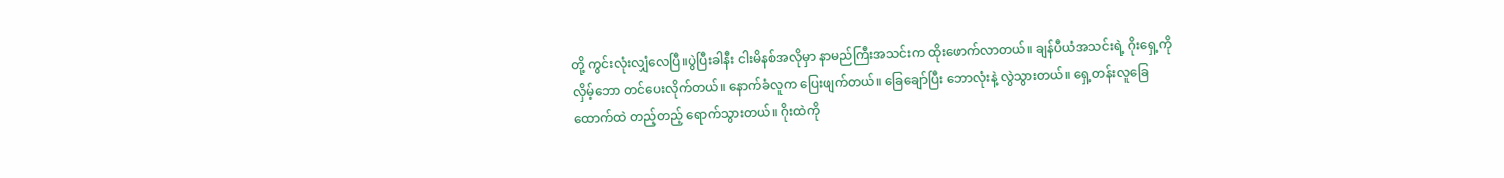တို့ ကွင်းလုံးလျှံလေပြီ။ပွဲပြီးခါနီး ငါးမိနစ်အလိုမှာ နာမည်ကြီးအသင်းက ထိုးဖောက်လာတယ်။ ချန်ပီယံအသင်းရဲ့ ဂိုးရှေ့ကို လှိမ့်ဘော တင်ပေးလိုက်တယ်။ နောက်ခံလူက ပြေးဖျက်တယ်။ ခြေချော်ပြီး ဘောလုံးနဲ့ လွဲသွားတယ်။ ရှေ့တန်းလူခြေထောက်ထဲ တည့်တည့် ရောက်သွားတယ်။ ဂိုးထဲကို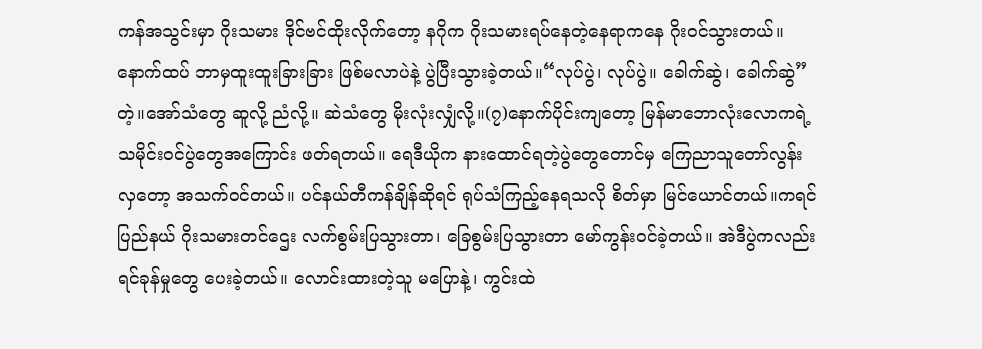ကန်အသွင်းမှာ ဂိုးသမား ဒိုင်ဗင်ထိုးလိုက်တော့ နဂိုက ဂိုးသမားရပ်နေတဲ့နေရာကနေ ဂိုးဝင်သွားတယ်။နောက်ထပ် ဘာမှထူးထူးခြားခြား ဖြစ်မလာပဲနဲ့ ပွဲပြီးသွားခဲ့တယ်။“လုပ်ပွဲ၊ လုပ်ပွဲ။ ခေါက်ဆွဲ၊ ခေါက်ဆွဲ” တဲ့။အော်သံတွေ ဆူလို့ ညံလို့။ ဆဲသံတွေ မိုးလုံးလျှံလို့။(၇)နောက်ပိုင်းကျတော့ မြန်မာဘောလုံးလောကရဲ့ သမိုင်းဝင်ပွဲတွေအကြောင်း ဖတ်ရတယ်။ ရေဒီယိုက နားထောင်ရတဲ့ပွဲတွေတောင်မှ ကြေညာသူတော်လွန်းလှတော့ အသက်ဝင်တယ်။ ပင်နယ်တီကန်ချိန်ဆိုရင် ရုပ်သံကြည့်နေရသလို စိတ်မှာ မြင်ယောင်တယ်။ကရင်ပြည်နယ် ဂိုးသမားတင်ဌေး လက်စွမ်းပြသွားတာ၊ ခြေစွမ်းပြသွားတာ မော်ကွန်းဝင်ခဲ့တယ်။ အဲဒီပွဲကလည်း ရင်ခုန်မှုတွေ ပေးခဲ့တယ်။ လောင်းထားတဲ့သူ မပြောနဲ့၊ ကွင်းထဲ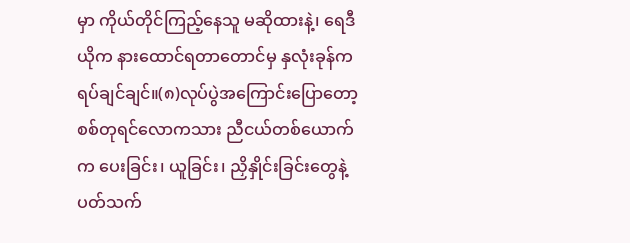မှာ ကိုယ်တိုင်ကြည့်နေသူ မဆိုထားနဲ့၊ ရေဒီယိုက နားထောင်ရတာတောင်မှ နှလုံးခုန်က ရပ်ချင်ချင်။(၈)လုပ်ပွဲအကြောင်းပြောတော့ စစ်တုရင်လောကသား ညီငယ်တစ်ယောက်က ပေးခြင်း၊ ယူခြင်း၊ ညှိနှိုင်းခြင်းတွေနဲ့ ပတ်သက်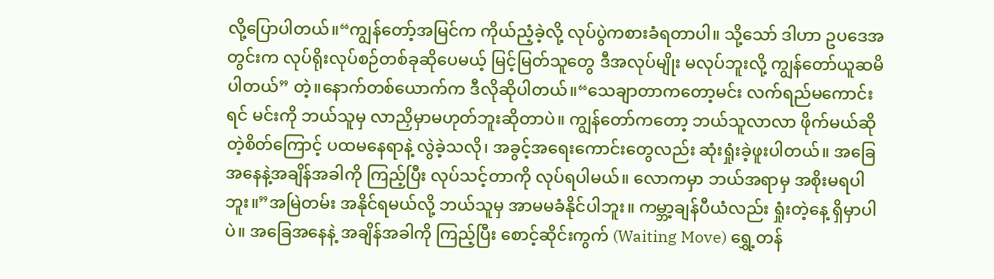လို့ပြောပါတယ်။“ကျွန်တော့်အမြင်က ကိုယ်ညံ့ခဲ့လို့ လုပ်ပွဲကစားခံရတာပါ။ သို့သော် ဒါဟာ ဥပဒေအတွင်းက လုပ်ရိုးလုပ်စဉ်တစ်ခုဆိုပေမယ့် မြင့်မြတ်သူတွေ ဒီအလုပ်မျိုး မလုပ်ဘူးလို့ ကျွန်တော်ယူဆမိပါတယ်” တဲ့။နောက်တစ်ယောက်က ဒီလိုဆိုပါတယ်။“သေချာတာကတော့မင်း လက်ရည်မကောင်းရင် မင်းကို ဘယ်သူမှ လာညှိမှာမဟုတ်ဘူးဆိုတာပဲ။ ကျွန်တော်ကတော့ ဘယ်သူလာလာ ဖိုက်မယ်ဆိုတဲ့စိတ်ကြောင့် ပထမနေရာနဲ့ လွဲခဲ့သလို၊ အခွင့်အရေးကောင်းတွေလည်း ဆုံးရှုံးခဲ့ဖူးပါတယ်။ အခြေအနေနဲ့အချိန်အခါကို ကြည့်ပြီး လုပ်သင့်တာကို လုပ်ရပါမယ်။ လောကမှာ ဘယ်အရာမှ အစိုးမရပါဘူး။”အမြဲတမ်း အနိုင်ရမယ်လို့ ဘယ်သူမှ အာမမခံနိုင်ပါဘူး။ ကမ္ဘာ့ချန်ပီယံလည်း ရှုံးတဲ့နေ့ ရှိမှာပါပဲ။ အခြေအနေနဲ့ အချိန်အခါကို ကြည့်ပြီး စောင့်ဆိုင်းကွက် (Waiting Move) ရွှေ့တန်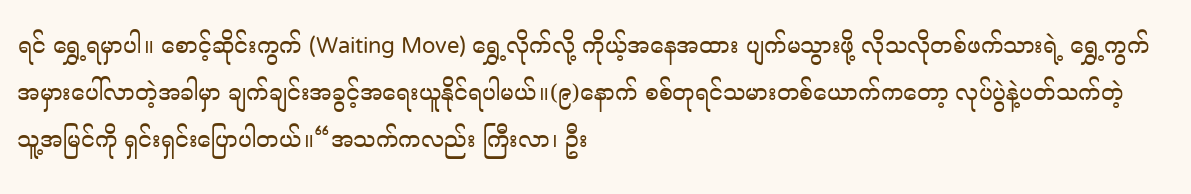ရင် ရွှေ့ရမှာပါ။ စောင့်ဆိုင်းကွက် (Waiting Move) ရွှေ့လိုက်လို့ ကိုယ့်အနေအထား ပျက်မသွားဖို့ လိုသလိုတစ်ဖက်သားရဲ့ ရွှေ့ကွက်အမှားပေါ်လာတဲ့အခါမှာ ချက်ချင်းအခွင့်အရေးယူနိုင်ရပါမယ်။(၉)နောက် စစ်တုရင်သမားတစ်ယောက်ကတော့ လုပ်ပွဲနဲ့ပတ်သက်တဲ့ သူ့အမြင်ကို ရှင်းရှင်းပြောပါတယ်။“အသက်ကလည်း ကြီးလာ၊ ဦး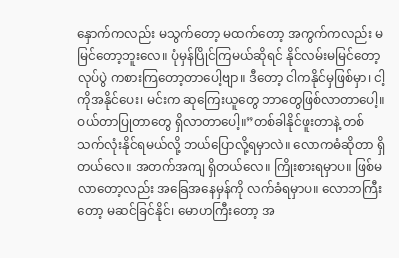နှောက်ကလည်း မသွက်တော့ မထက်တော့ အကွက်ကလည်း မမြင်တော့ဘူးလေ။ ပုံမှန်ပြိုင်ကြမယ်ဆိုရင် နိုင်လမ်းမမြင်တော့ လုပ်ပွဲ ကစားကြတော့တာပေါ့ဗျာ။ ဒီတော့ ငါကနိုင်မှဖြစ်မှာ၊ ငါ့ကိုအနိုင်ပေး၊ မင်းက ဆုကြေးယူတွေ ဘာတွေဖြစ်လာတာပေါ့။ ဝယ်တာပြုတာတွေ ရှိလာတာပေါ့။”တစ်ခါနိုင်ဖူးတာနဲ့ တစ်သက်လုံးနိုင်ရမယ်လို့ ဘယ်ပြောလို့ရမှာလဲ။ လောကဓံဆိုတာ ရှိတယ်လေ။ အတက်အကျ ရှိတယ်လေ။ ကြိုးစားရမှာပ။ ဖြစ်မလာတော့လည်း အခြေအနေမှန်ကို လက်ခံရမှာပ။ လောဘကြီးတော့ မဆင်ခြင်နိုင်၊ မောဟကြီးတော့ အ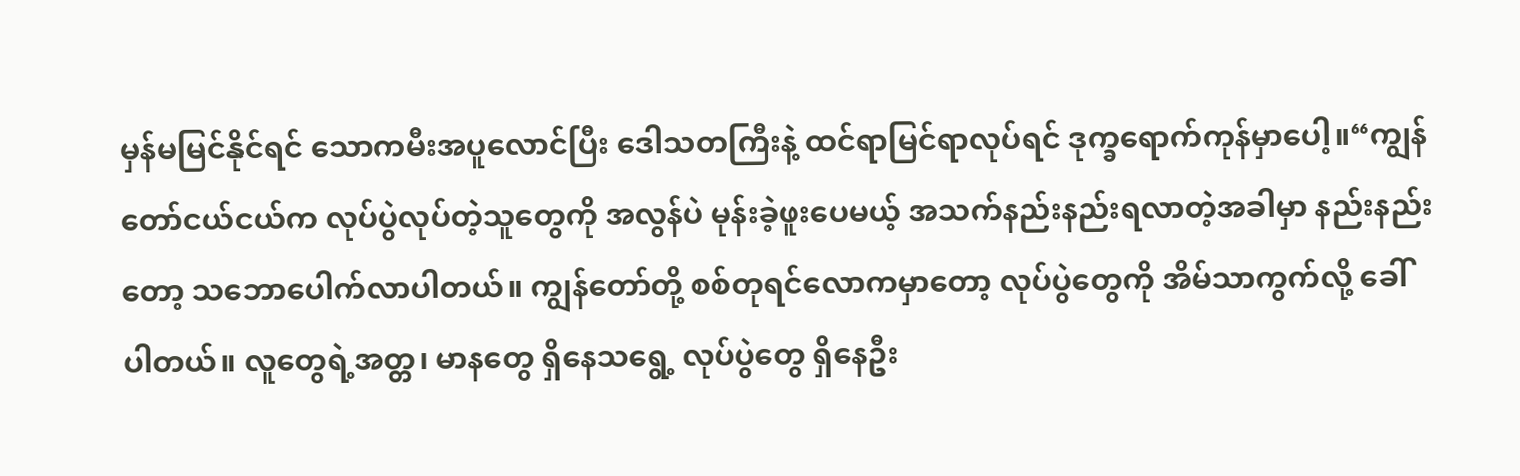မှန်မမြင်နိုင်ရင် သောကမီးအပူလောင်ပြီး ဒေါသတကြီးနဲ့ ထင်ရာမြင်ရာလုပ်ရင် ဒုက္ခရောက်ကုန်မှာပေါ့။“ကျွန်တော်ငယ်ငယ်က လုပ်ပွဲလုပ်တဲ့သူတွေကို အလွန်ပဲ မုန်းခဲ့ဖူးပေမယ့် အသက်နည်းနည်းရလာတဲ့အခါမှာ နည်းနည်းတော့ သဘောပေါက်လာပါတယ်။ ကျွန်တော်တို့ စစ်တုရင်လောကမှာတော့ လုပ်ပွဲတွေကို အိမ်သာကွက်လို့ ခေါ်ပါတယ်။ လူတွေရဲ့အတ္တ၊ မာနတွေ ရှိနေသရွေ့ လုပ်ပွဲတွေ ရှိနေဦး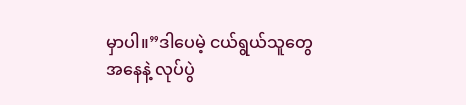မှာပါ။”ဒါပေမဲ့ ငယ်ရွယ်သူတွေအနေနဲ့ လုပ်ပွဲ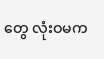တွေ လုံးဝမက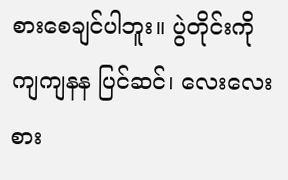စားစေချင်ပါဘူး။ ပွဲတိုင်းကို ကျကျနန ပြင်ဆင်၊ လေးလေးစား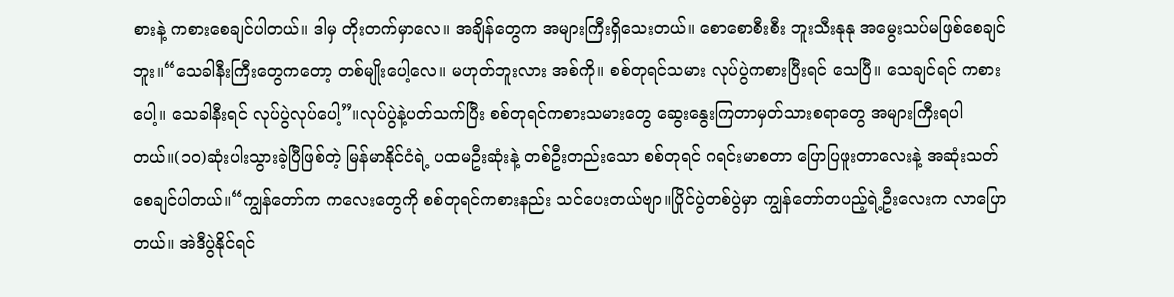စားနဲ့ ကစားစေချင်ပါတယ်။ ဒါမှ တိုးတက်မှာလေ။ အချိန်တွေက အများကြီးရှိသေးတယ်။ စောစောစီးစီး ဘူးသီးနုနု အမွေးသပ်မဖြစ်စေချင်ဘူး။“သေခါနီးကြီးတွေကတော့ တစ်မျိုးပေါ့လေ။ မဟုတ်ဘူးလား အစ်ကို။ စစ်တုရင်သမား လုပ်ပွဲကစားပြီးရင် သေပြီ။ သေချင်ရင် ကစားပေါ့။ သေခါနီးရင် လုပ်ပွဲလုပ်ပေါ့”။လုပ်ပွဲနဲ့ပတ်သက်ပြီး စစ်တုရင်ကစားသမားတွေ ဆွေးနွေးကြတာမှတ်သားစရာတွေ အများကြီးရပါတယ်။(၁ဝ)ဆုံးပါးသွားခဲ့ပြီဖြစ်တဲ့ မြန်မာနိုင်ငံရဲ့ ပထမဦးဆုံးနဲ့ တစ်ဦးတည်းသော စစ်တုရင် ဂရင်းမာစတာ ပြောပြဖူးတာလေးနဲ့ အဆုံးသတ်စေချင်ပါတယ်။“ကျွန်တော်က ကလေးတွေကို စစ်တုရင်ကစားနည်း သင်ပေးတယ်ဗျာ။ပြိုင်ပွဲတစ်ပွဲမှာ ကျွန်တော်တပည့်ရဲ့ဦးလေးက လာပြောတယ်။ အဲဒီပွဲနိုင်ရင်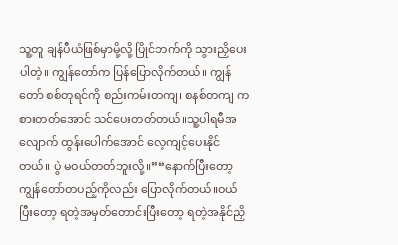သူ့တူ ချန်ပီယံဖြစ်မှာမို့လို့ ပြိုင်ဘက်ကို သွားညှိပေးပါတဲ့။ ကျွန်တော်က ပြန်ပြောလိုက်တယ်။ ကျွန်တော် စစ်တုရင်ကို စည်းကမ်းတကျ၊ စနစ်တကျ ကစားတတ်အောင် သင်ပေးတတ်တယ်။သူ့ပါရမီအလျောက် ထွန်းပေါက်အောင် လေ့ကျင့်ပေးနိုင်တယ်။ ပွဲ မဝယ်တတ်ဘူးလို့။”“နောက်ပြီးတော့ ကျွန်တော်တပည့်ကိုလည်း ပြောလိုက်တယ်။ဝယ်ပြီးတော့ ရတဲ့အမှတ်တောင်းပြီးတော့ ရတဲ့အနိုင်ညှိ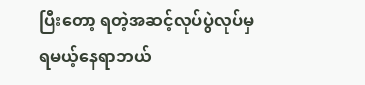ပြီးတော့ ရတဲ့အဆင့်လုပ်ပွဲလုပ်မှ ရမယ့်နေရာဘယ်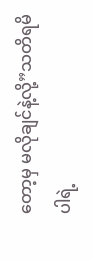တော့မှ မလိုချင်နဲ့လို့”သတိရမိပါရဲ့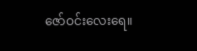ဇော်ဝင်းလေးရေ။